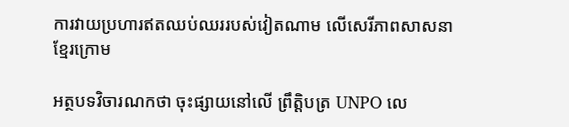ការវាយប្រហារឥតឈប់ឈររបស់វៀតណាម លើសេរីភាពសាសនាខ្មែរក្រោម

អត្ថបទវិចារណកថា ចុះផ្សាយនៅលើ ព្រឹត្តិបត្រ UNPO លេ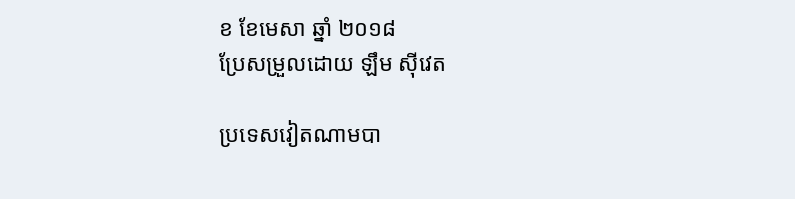ខ ខែមេសា ឆ្នាំ ២០១៨
ប្រែសម្រួលដោយ ឡឹម ស៊ីវេត

ប្រទេសវៀតណាមបា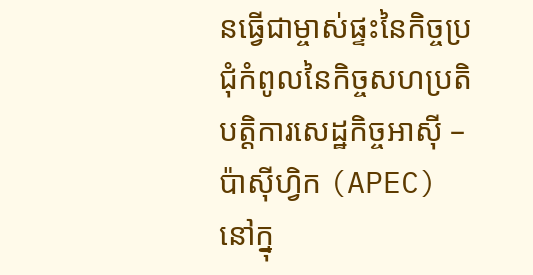នធ្វើជាម្ចាស់ផ្ទះនៃកិច្ចប្រជុំកំពូលនៃកិច្ចសហប្រតិបត្តិការសេដ្ឋកិច្ចអាស៊ី – ប៉ាស៊ីហ្វិក (APEC) នៅក្នុ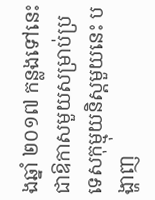ងឆ្នាំ ២០១៧ កន្លងទៅនេះ ជាឱកាសមួយសម្រាប់ប្រទេសកុម្មុយនិស្តមួយនេះ បង្ហាញ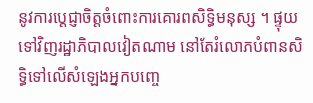នូវការប្តេជ្ញាចិត្តចំពោះការគោរពសិទ្ធិមនុស្ស ។ ផ្ទុយទៅវិញរដ្ឋាភិបាលវៀតណាម នៅតែរំលោភបំពានសិទ្ធិទៅលើសំឡេងអ្នកបញ្ចេ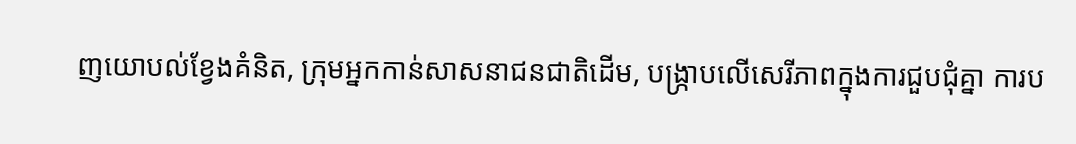ញយោបល់ខ្វែងគំនិត, ក្រុមអ្នកកាន់សាសនាជនជាតិដើម, បង្ក្រាបលើសេរីភាពក្នុងការជួបជុំគ្នា ការប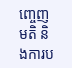ញ្ចេញមតិ និងការប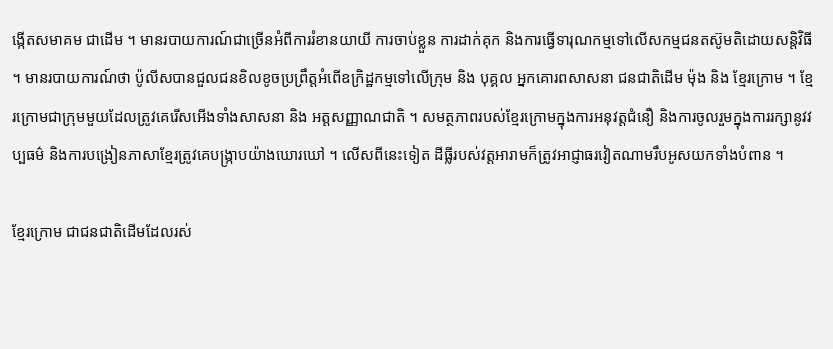ង្កើតសមាគម ជាដើម ។ មានរបាយការណ៍ជាច្រើនអំពីការរំខានយាយី ការចាប់ខ្លួន ការដាក់គុក និងការធ្វើទារុណកម្មទៅលើសកម្មជនតស៊ូមតិដោយសន្តិវិធី ។ មានរបាយការណ៍ថា ប៉ូលីសបានជួលជនខិលខូចប្រព្រឹត្តអំពើឧក្រិដ្ឋកម្មទៅលើក្រុម និង បុគ្គល អ្នកគោរពសាសនា ជនជាតិដើម ម៉ុង និង ខ្មែរក្រោម ។ ខ្មែរក្រោមជាក្រុមមួយដែលត្រូវគេរើសអើងទាំងសាសនា និង អត្តសញ្ញាណជាតិ ។ សមត្ថភាពរបស់ខ្មែរក្រោមក្នុងការអនុវត្តជំនឿ និងការចូលរួមក្នុងការរក្សានូវវប្បធម៌ និងការបង្រៀនភាសាខ្មែរត្រូវគេបង្ក្រាបយ៉ាងឃោរឃៅ ។ លើសពីនេះទៀត ដីធ្លីរបស់វត្តអារាមក៏ត្រូវអាជ្ញាធរវៀតណាមរឹបអូសយកទាំងបំពាន ។

ខ្មែរក្រោម ជាជនជាតិដើមដែលរស់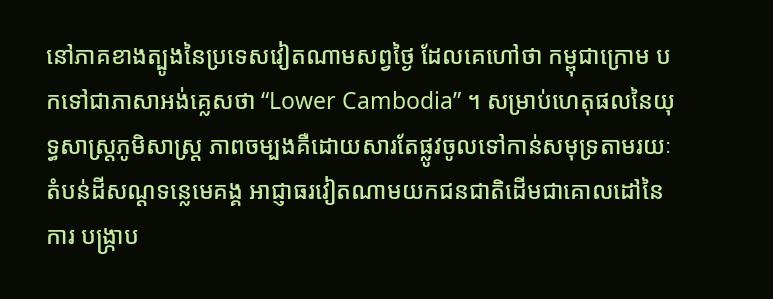នៅភាគខាងត្បូងនៃប្រទេសវៀតណាមសព្វថ្ងៃ ដែលគេហៅថា កម្ពុជាក្រោម បកទៅជាភាសាអង់គ្លេសថា “Lower Cambodia” ។ សម្រាប់ហេតុផលនៃយុទ្ធសាស្ត្រភូមិសាស្ត្រ ភាពចម្បងគឺដោយសារតែផ្លូវចូលទៅកាន់សមុទ្រតាមរយៈតំបន់ដីសណ្ដទន្លេមេគង្គ អាជ្ញាធរវៀតណាមយកជនជាតិដើមជាគោលដៅនៃការ បង្ក្រាប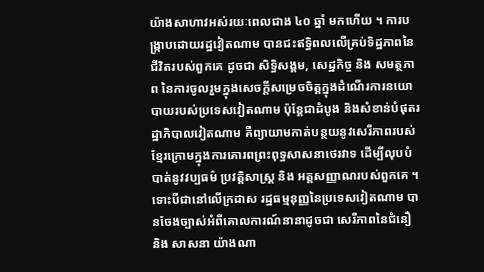យ៉ាងសាហាវអស់រយៈពេលជាង ៤០ ឆ្នាំ មកហើយ ។ ការបង្ក្រាបដោយរដ្ឋវៀតណាម បានជះឥទ្ធិពលលើគ្រប់ទិដ្ឋភាពនៃជីវិតរបស់ពួកគេ ដូចជា សិទ្ធិសង្គម, សេដ្ឋកិច្ច និង សមត្ថភាព នៃការចូលរួមក្នុងសេចក្តីសម្រេចចិត្តក្នុងដំណើរការនយោបាយរបស់ប្រទេសវៀតណាម ប៉ុន្តែជាដំបូង និងសំខាន់បំផុតរដ្ឋាភិបាលវៀតណាម គឺព្យាយាមកាត់បន្ថយនូវសេរីភាពរបស់ខ្មែរក្រោមក្នុងការគោរពព្រះពុទ្ធសាសនាថេរវាទ ដើម្បីលុបបំបាត់នូវវប្បធម៌ ប្រវត្តិសាស្ត្រ និង អត្តសញ្ញាណរបស់ពួកគេ ។ ទោះបីជានៅលើក្រដាស រដ្ឋធម្មនុញ្ញនៃប្រទេសវៀតណាម បានចែងច្បាស់អំពីគោលការណ៍នានាដូចជា សេរីភាពនៃជំនឿ និង សាសនា យ៉ាងណា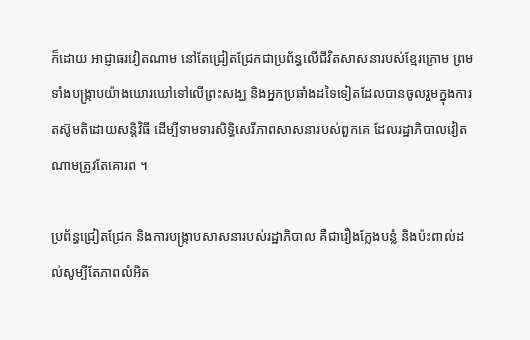ក៏ដោយ អាជ្ញាធរវៀតណាម នៅតែជ្រៀតជ្រែកជាប្រព័ន្ធលើជីវិតសាសនារបស់ខ្មែរក្រោម ព្រមទាំងបង្ក្រាបយ៉ាងឃោរឃៅទៅលើព្រះសង្ឃ និងអ្នកប្រឆាំងដទៃទៀតដែលបានចូលរួមក្នុងការតស៊ូមតិដោយសន្តិវិធី ដើម្បីទាមទារសិទ្ធិសេរីភាពសាសនារបស់ពួកគេ ដែលរដ្ឋាភិបាលវៀតណាមត្រូវតែគោរព ។

ប្រព័ន្ធជ្រៀតជ្រែក និងការបង្ក្រាបសាសនារបស់រដ្ឋាភិបាល គឺជារឿងក្លែងបន្លំ និងប៉ះពាល់ដល់សូម្បីតែភាពលំអិត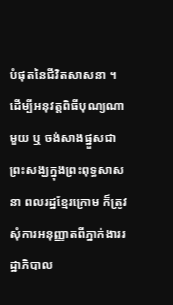បំផុតនៃជីវិតសាសនា ។ ដើម្បីអនុវត្តពិធីបុណ្យណាមួយ ឬ ចង់សាងផ្នួសជាព្រះសង្ឃក្នុងព្រះពុទ្ធសាសនា ពលរដ្ឋខ្មែរក្រោម ក៏ត្រូវសុំការអនុញ្ញាតពីភ្នាក់ងាររដ្ឋាភិបាល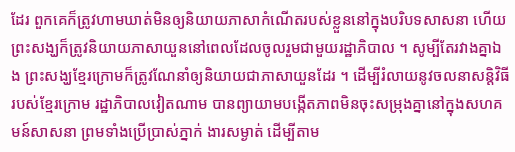ដែរ ពួកគេក៏ត្រូវហាមឃាត់មិនឲ្យនិយាយភាសាកំណើតរបស់ខ្លួននៅក្នុងបរិបទសាសនា ហើយព្រះសង្ឃក៏ត្រូវនិយាយភាសាយួននៅពេលដែលចូលរួមជាមួយរដ្ឋាភិបាល ។ សូម្បីតែរវាងគ្នាឯង ព្រះសង្ឃខ្មែរក្រោមក៏ត្រូវណែនាំឲ្យនិយាយជាភាសាយួនដែរ ។ ដើម្បីរំលាយនូវចលនាសន្តិវិធីរបស់ខ្មែរក្រោម រដ្ឋាភិបាលវៀតណាម បានព្យាយាមបង្កើតភាពមិនចុះសម្រុងគ្នានៅក្នុងសហគមន៍សាសនា ព្រមទាំងប្រើប្រាស់ភ្នាក់ ងារសម្ងាត់ ដើម្បីតាម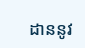ដាននូវ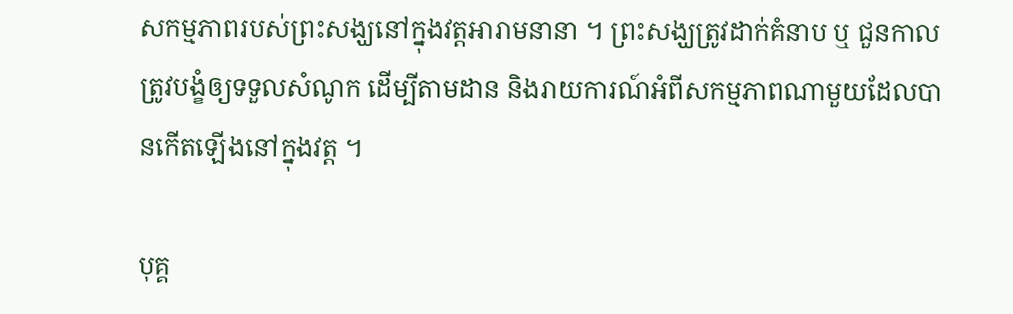សកម្មភាពរបស់ព្រះសង្ឃនៅក្នុងវត្តអារាមនានា ។ ព្រះសង្ឃត្រូវដាក់គំនាប ឬ ជួនកាលត្រូវបង្ខំឲ្យទទួលសំណូក ដើម្បីតាមដាន និងរាយការណ៍អំពីសកម្មភាពណាមួយដែលបានកើតឡើងនៅក្នុងវត្ត ។

បុគ្គ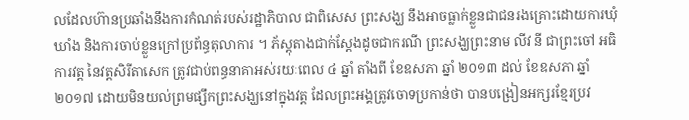លដែលហ៊ានប្រឆាំងនឹងការកំណត់របស់រដ្ឋាភិបាល ជាពិសេស ព្រះសង្ឃ នឹងអាចធ្លាក់ខ្លួនជាជនរងគ្រោះដោយការឃុំឃាំង និងការចាប់ខ្លួនក្រៅប្រព័ន្ធតុលាការ ។ ភ័ស្តុតាងជាក់ស្តែងដូចជាករណី ព្រះសង្ឃព្រះនាម លីវ នី ជាព្រះចៅ អធិការវត្ត នៃវត្តសិរីតាសេក ត្រូវជាប់ពន្ធនាគាអស់រយៈពេល ៤ ឆ្នាំ តាំងពី ខែឧសភា ឆ្នាំ ២០១៣ ដល់ ខែឧសភា ឆ្នាំ ២០១៧ ដោយមិនយល់ព្រមផ្សឹកព្រះសង្ឃនៅក្នុងវត្ត ដែលព្រះអង្គត្រូវចោទប្រកាន់ថា បានបង្រៀនអក្សរខ្មែរប្រវ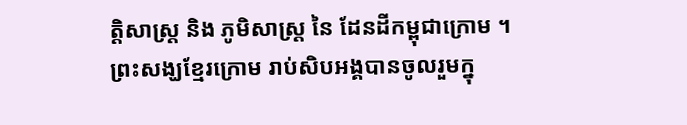ត្តិសាស្ត្រ និង ភូមិសាស្ត្រ នៃ ដែនដីកម្ពុជាក្រោម ។ ព្រះសង្ឃខ្មែរក្រោម រាប់សិបអង្គបានចូលរួមក្នុ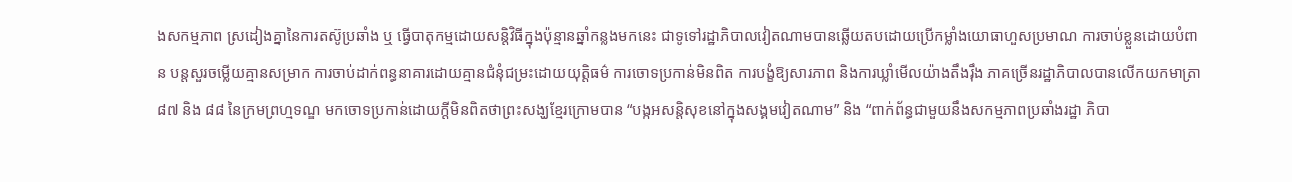ងសកម្មភាព ស្រដៀងគ្នានៃការតស៊ូប្រឆាំង ឬ ធ្វើបាតុកម្មដោយសន្តិវិធីក្នុងប៉ុន្មានឆ្នាំកន្លងមកនេះ ជាទូទៅរដ្ឋាភិបាលវៀតណាមបានឆ្លើយតបដោយប្រើកម្លាំងយោធាហួសប្រមាណ ការចាប់ខ្លួនដោយបំពាន បន្តសួរចម្លើយគ្មានសម្រាក ការចាប់ដាក់ពន្ធនាគារដោយគ្មានជំនុំជម្រះដោយយុត្តិធម៌ ការចោទប្រកាន់មិនពិត ការបង្ខំឱ្យសារភាព និងការឃ្លាំមើលយ៉ាងតឹងរ៉ឹង ភាគច្រើនរដ្ឋាភិបាលបានលើកយកមាត្រា ៨៧ និង ៨៨ នៃក្រមព្រហ្មទណ្ឌ មកចោទប្រកាន់ដោយក្ដីមិនពិតថាព្រះសង្ឃខ្មែរក្រោមបាន “បង្កអសន្តិសុខនៅក្នុងសង្គមវៀតណាម” និង “ពាក់ព័ន្ធជាមួយនឹងសកម្មភាពប្រឆាំងរដ្ឋា ភិបា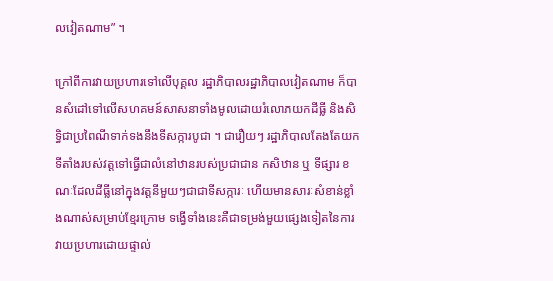លវៀតណាម” ។

ក្រៅពីការវាយប្រហារទៅលើបុគ្គល រដ្ឋាភិបាលរដ្ឋាភិបាលវៀតណាម ក៏បានសំដៅទៅលើសហគមន៍សាសនាទាំងមូលដោយរំលោភយកដីធ្លី និងសិទ្ធិជាប្រពៃណីទាក់ទងនឹងទីសក្ការបូជា ។ ជារឿយៗ រដ្ឋាភិបាលតែងតែយកទីតាំងរបស់វត្តទៅធ្វើជាលំនៅឋានរបស់ប្រជាជាន កសិឋាន ឬ ទីផ្សារ ខណៈដែលដីធ្លីនៅក្នុងវត្តនីមួយៗជាជាទីសក្ការៈ ហើយមានសារៈសំខាន់ខ្លាំងណាស់សម្រាប់ខ្មែរក្រោម ទង្វើទាំងនេះគឺជាទម្រង់មួយផ្សេងទៀតនៃការវាយប្រហារដោយផ្ទាល់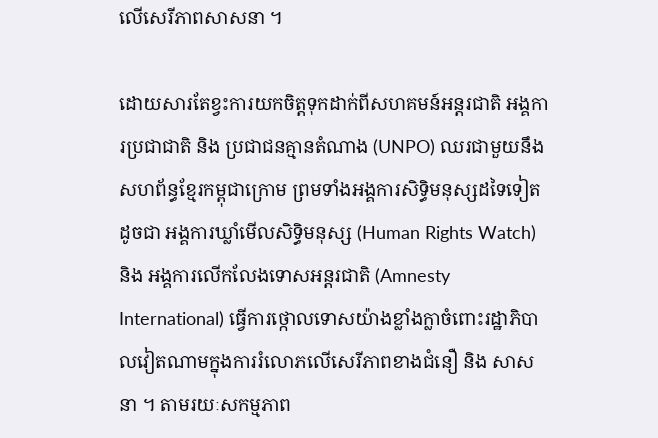លើសេរីភាពសាសនា ។

ដោយសារតែខ្វះការយកចិត្តទុកដាក់ពីសហគមន៍អន្តរជាតិ អង្គការប្រជាជាតិ និង ប្រជាជនគ្មានតំណាង (UNPO) ឈរជាមួយនឹងសហព័ន្ធខ្មែរកម្ពុជាក្រោម ព្រមទាំងអង្គការសិទ្ធិមនុស្សដទៃទៀត ដូចជា អង្គការឃ្លាំមើលសិទ្ធិមនុស្ស (Human Rights Watch) និង អង្គការលើកលែងទោសអន្តរជាតិ (Amnesty International) ធ្វើការថ្កោលទោសយ៉ាងខ្លាំងក្លាចំពោះរដ្ឋាភិបាលវៀតណាមក្នុងការរំលោភលើសេរីភាពខាងជំនឿ និង សាសនា ។ តាមរយៈសកម្មភាព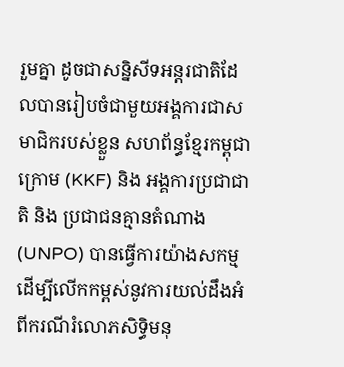រួមគ្នា ដូចជាសន្និសីទអន្តរជាតិដែលបានរៀបចំជាមួយអង្គការជាសមាជិករបស់ខ្លួន សហព័ន្ធខ្មែរកម្ពុជាក្រោម (KKF) និង អង្គការប្រជាជាតិ និង ប្រជាជនគ្មានតំណាង (UNPO) បានធ្វើការយ៉ាងសកម្ម ដើម្បីលើកកម្ពស់នូវការយល់ដឹងអំពីករណីរំលោភសិទិ្ធមនុ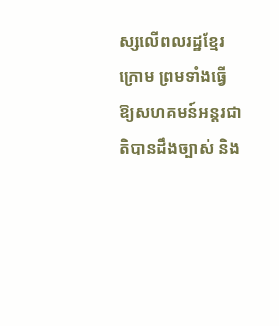ស្សលើពលរដ្ឋខ្មែរក្រោម ព្រមទាំងធ្វើឱ្យសហគមន៍អន្តរជាតិបានដឹងច្បាស់ និង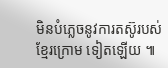មិនបំភ្លេចនូវការតស៊ូរបស់ខ្មែរក្រោម ទៀតឡើយ ៕